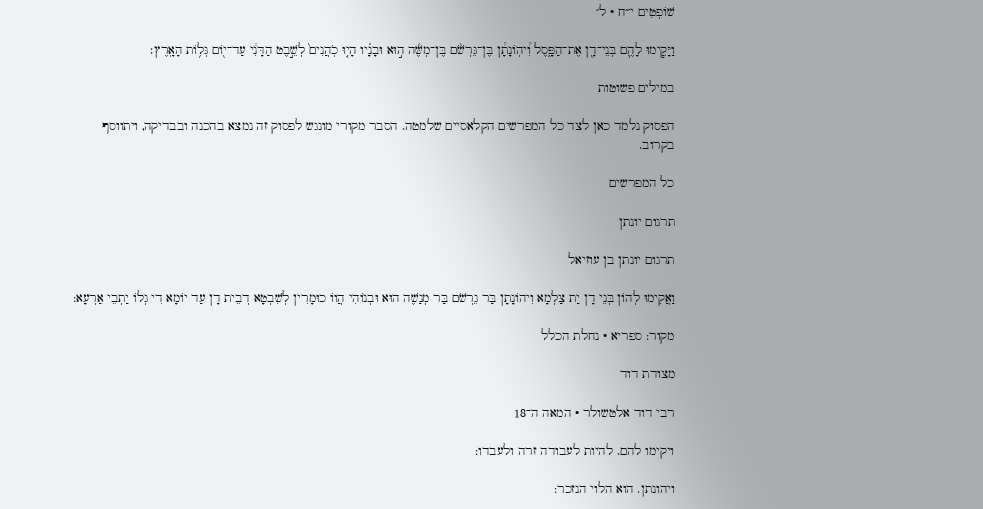שׁוֹפְטִים י״ח · ל׳

וַיָּקִ֧ימוּ לָהֶ֛ם בְּנֵי־דָ֖ן אֶת־הַפָּ֑סֶל וִ֠יהֽוֹנָתָ֠ן בֶּן־גֵּרְשֹׁ֨ם בֶּן־מְשֶּׁ֜ה ה֣וּא וּבָנָ֗יו הָי֤וּ כֹֽהֲנִים֙ לְשֵׁ֣בֶט הַדָּנִ֔י עַד־י֖וֹם גְּל֥וֹת הָאָֽרֶץ׃

במילים פשוטות

הפסוק נלמד כאן לצד כל המפרשים הקלאסיים שלמטה. הסבר מקורי מונגש לפסוק זה נמצא בהכנה ובבדיקה, ויתווסף בקרוב.

כל המפרשים

תרגום יונתן

תרגום יונתן בן עוזיאל

וַאֲקִימוּ לְהוֹן בְּנֵי דָן יַת צַלְמָא וִיהוֹנָתָן בַּר גֵרְשֹׁם בַּר מְנַשֶׁה הוּא וּבְנוֹהִי הֲווֹ כוּמָרִין לְשִׁבְטָא דְבֵית דָן עַד יוֹמָא דִי גְלוֹ יַתְבֵי אַרְעָא:

מקור: ספריא · נחלת הכלל

מצודת דוד

רבי דוד אלטשולר · המאה ה־18

ויקימו להם. להיות לעבודה זרה ולעבדו:

ויהונתן. הוא הלוי הנזכר: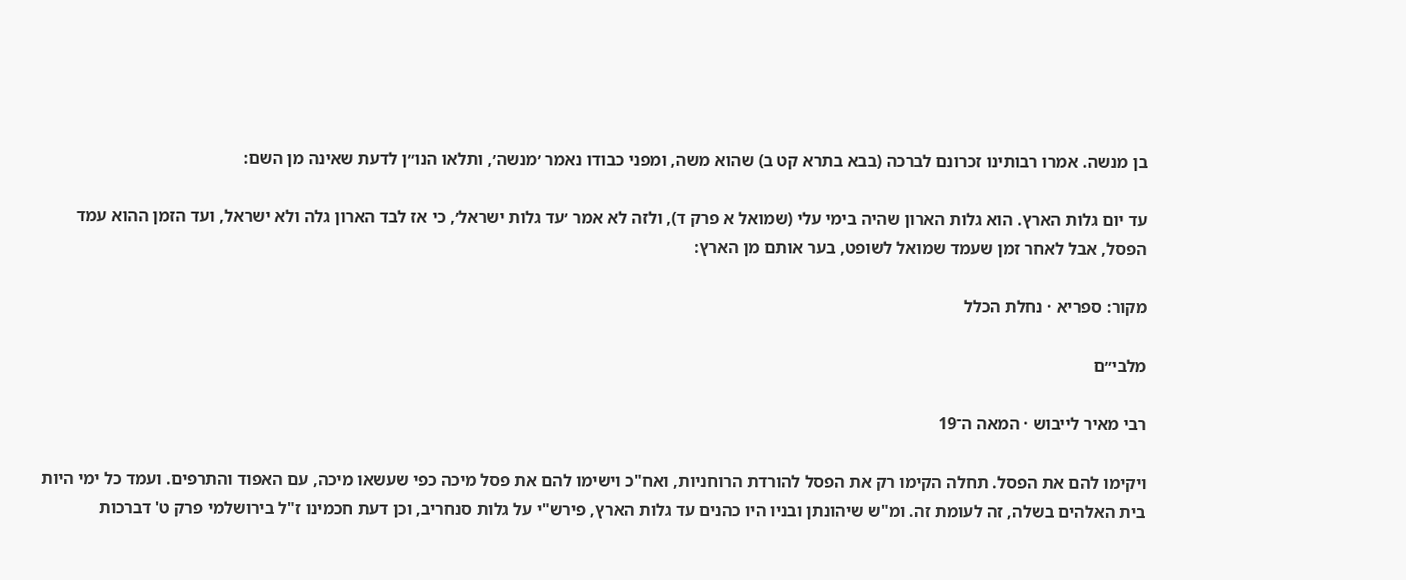בן מנשה. אמרו רבותינו זכרונם לברכה (בבא בתרא קט ב) שהוא משה, ומפני כבודו נאמר ׳מנשה׳, ותלאו הנו״ן לדעת שאינה מן השם:

עד יום גלות הארץ. הוא גלות הארון שהיה בימי עלי (שמואל א פרק ד), ולזה לא אמר ׳עד גלות ישראל׳, כי אז לבד הארון גלה ולא ישראל, ועד הזמן ההוא עמד הפסל, אבל לאחר זמן שעמד שמואל לשופט, בער אותם מן הארץ:

מקור: ספריא · נחלת הכלל

מלבי״ם

רבי מאיר לייבוש · המאה ה־19

ויקימו להם את הפסל. תחלה הקימו רק את הפסל להורדת הרוחניות, ואח"כ וישימו להם את פסל מיכה כפי שעשאו מיכה, עם האפוד והתרפים. ועמד כל ימי היות בית האלהים בשלה, זה לעומת זה. ומ"ש שיהונתן ובניו היו כהנים עד גלות הארץ, פירש"י על גלות סנחריב, וכן דעת חכמינו ז"ל בירושלמי פרק ט' דברכות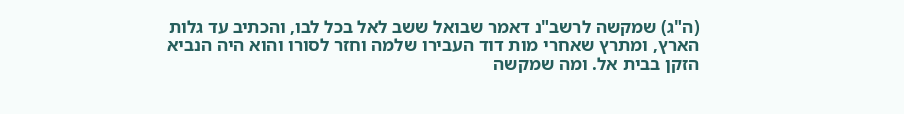(ה"ג) שמקשה לרשב"נ דאמר שבואל ששב לאל בכל לבו, והכתיב עד גלות הארץ, ומתרץ שאחרי מות דוד העבירו שלמה וחזר לסורו והוא היה הנביא הזקן בבית אל. ומה שמקשה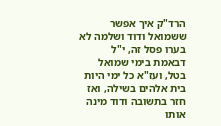הרד"ק איך אפשר ששמואל ודוד ושלמה לא בערו פסל זה, י"ל דבאמת בימי שמואל בטל, ועז"א כל ימי היות בית אלהים בשילה, ואז חזר בתשובה ודוד מינה אותו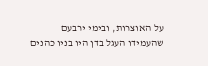על האוצרות, ובימי ירבעם שהעמידו העגל בדן היו בניו כהנים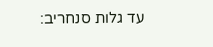עד גלות סנחריב: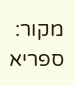מקור: ספריא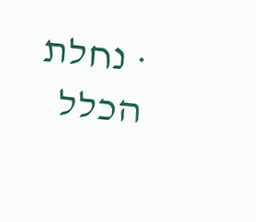· נחלת הכלל